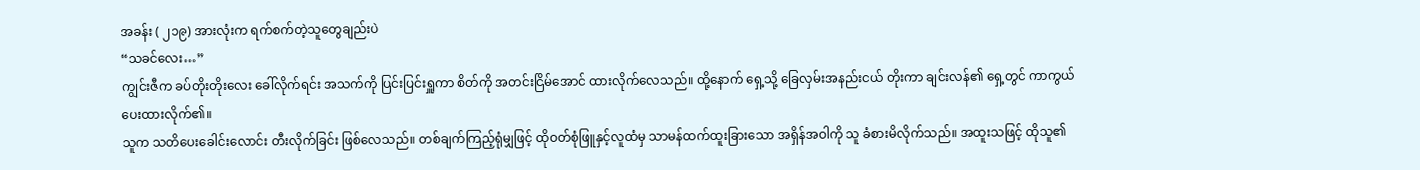အခန်း ( ၂၁၉) အားလုံးက ရက်စက်တဲ့သူတွေချည်းပဲ
“သခင်လေး…”
ကျွင်းဇီက ခပ်တိုးတိုးလေး ခေါ်လိုက်ရင်း အသက်ကို ပြင်းပြင်းရှူကာ စိတ်ကို အတင်းငြိမ်အောင် ထားလိုက်လေသည်။ ထို့နောက် ရှေ့သို့ ခြေလှမ်းအနည်းငယ် တိုးကာ ချင်းလန်၏ ရှေ့တွင် ကာကွယ်ပေးထားလိုက်၏။
သူက သတိပေးခေါင်းလောင်း တီးလိုက်ခြင်း ဖြစ်လေသည်။ တစ်ချက်ကြည့်ရုံမျှဖြင့် ထိုဝတ်စုံဖြူနှင့်လူထံမှ သာမန်ထက်ထူးခြားသော အရှိန်အဝါကို သူ ခံစားမိလိုက်သည်။ အထူးသဖြင့် ထိုသူ၏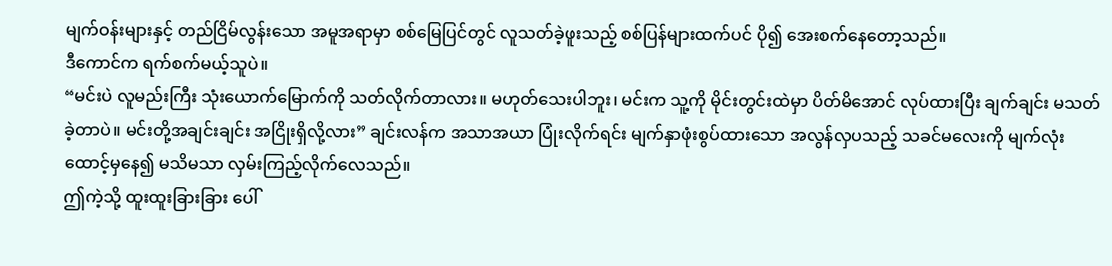မျက်ဝန်းများနှင့် တည်ငြိမ်လွန်းသော အမူအရာမှာ စစ်မြေပြင်တွင် လူသတ်ခဲ့ဖူးသည့် စစ်ပြန်များထက်ပင် ပို၍ အေးစက်နေတော့သည်။
ဒီကောင်က ရက်စက်မယ့်သူပဲ။
“မင်းပဲ လူမည်းကြီး သုံးယောက်မြောက်ကို သတ်လိုက်တာလား။ မဟုတ်သေးပါဘူး၊ မင်းက သူ့ကို မိုင်းတွင်းထဲမှာ ပိတ်မိအောင် လုပ်ထားပြီး ချက်ချင်း မသတ်ခဲ့တာပဲ။ မင်းတို့အချင်းချင်း အငြိုးရှိလို့လား” ချင်းလန်က အသာအယာ ပြုံးလိုက်ရင်း မျက်နှာဖုံးစွပ်ထားသော အလွန်လှပသည့် သခင်မလေးကို မျက်လုံးထောင့်မှနေ၍ မသိမသာ လှမ်းကြည့်လိုက်လေသည်။
ဤကဲ့သို့ ထူးထူးခြားခြား ပေါ်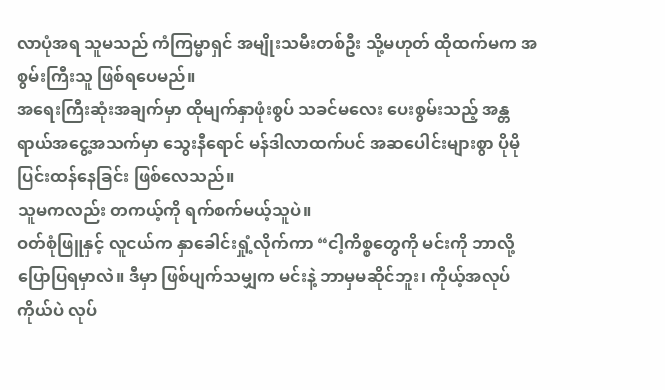လာပုံအရ သူမသည် ကံကြမ္မာရှင် အမျိုးသမီးတစ်ဦး သို့မဟုတ် ထိုထက်မက အစွမ်းကြီးသူ ဖြစ်ရပေမည်။
အရေးကြီးဆုံးအချက်မှာ ထိုမျက်နှာဖုံးစွပ် သခင်မလေး ပေးစွမ်းသည့် အန္တရာယ်အငွေ့အသက်မှာ သွေးနီရောင် မန်ဒါလာထက်ပင် အဆပေါင်းများစွာ ပိုမို ပြင်းထန်နေခြင်း ဖြစ်လေသည်။
သူမကလည်း တကယ့်ကို ရက်စက်မယ့်သူပဲ။
ဝတ်စုံဖြူနှင့် လူငယ်က နှာခေါင်းရှုံ့လိုက်ကာ “ငါ့ကိစ္စတွေကို မင်းကို ဘာလို့ ပြောပြရမှာလဲ။ ဒီမှာ ဖြစ်ပျက်သမျှက မင်းနဲ့ ဘာမှမဆိုင်ဘူး၊ ကိုယ့်အလုပ်ကိုယ်ပဲ လုပ်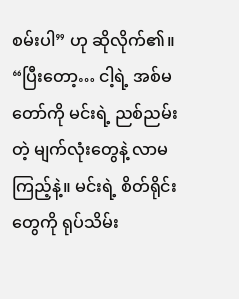စမ်းပါ” ဟု ဆိုလိုက်၏။
“ပြီးတော့… ငါ့ရဲ့ အစ်မတော်ကို မင်းရဲ့ ညစ်ညမ်းတဲ့ မျက်လုံးတွေနဲ့ လာမကြည့်နဲ့။ မင်းရဲ့ စိတ်ရိုင်းတွေကို ရုပ်သိမ်း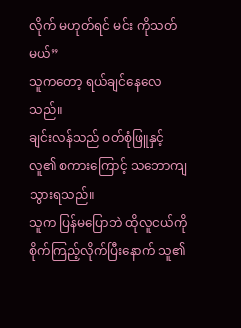လိုက် မဟုတ်ရင် မင်း ကိုသတ်မယ်”
သူကတော့ ရယ်ချင်နေလေသည်။
ချင်းလန်သည် ဝတ်စုံဖြူနှင့်လူ၏ စကားကြောင့် သဘောကျသွားရသည်။
သူက ပြန်မပြောဘဲ ထိုလူငယ်ကို စိုက်ကြည့်လိုက်ပြီးနောက် သူ၏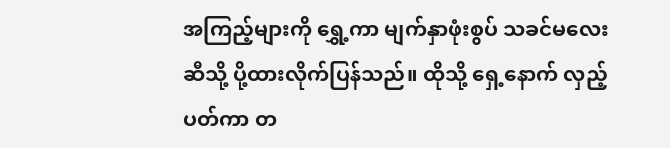အကြည့်များကို ရွှေ့ကာ မျက်နှာဖုံးစွပ် သခင်မလေး ဆီသို့ ပို့ထားလိုက်ပြန်သည်။ ထိုသို့ ရှေ့နောက် လှည့်ပတ်ကာ တ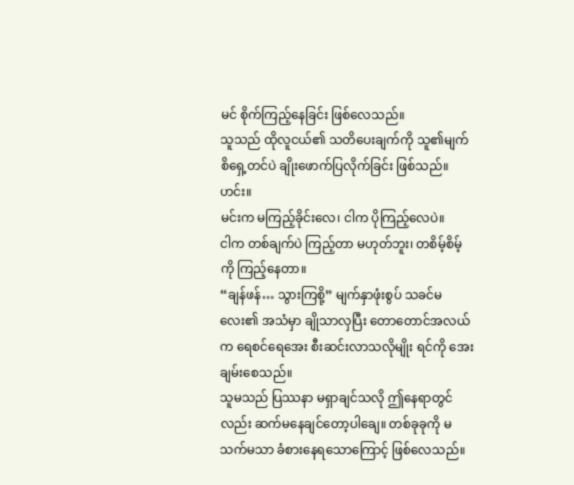မင် စိုက်ကြည့်နေခြင်း ဖြစ်လေသည်။
သူသည် ထိုလူငယ်၏ သတိပေးချက်ကို သူ၏မျက်စိရှေ့တင်ပဲ ချိုးဖောက်ပြလိုက်ခြင်း ဖြစ်သည်။
ဟင်း။
မင်းက မကြည့်ခိုင်းလေ၊ ငါက ပိုကြည့်လေပဲ။
ငါက တစ်ချက်ပဲ ကြည့်တာ မဟုတ်ဘူး၊ တစိမ့်စိမ့်ကို ကြည့်နေတာ။
“ချန်ဖန်… သွားကြစို့” မျက်နှာဖုံးစွပ် သခင်မလေး၏ အသံမှာ ချိုသာလှပြီး တောတောင်အလယ်က ရေစင်ရေအေး စီးဆင်းလာသလိုမျိုး ရင်ကို အေးချမ်းစေသည်။
သူမသည် ပြဿနာ မရှာချင်သလို ဤနေရာတွင်လည်း ဆက်မနေချင်တော့ပါချေ။ တစ်ခုခုကို မသက်မသာ ခံစားနေရသောကြောင့် ဖြစ်လေသည်။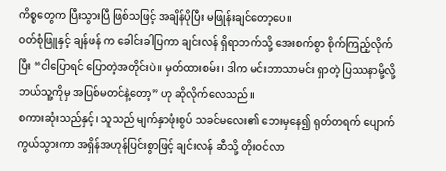ကိစ္စတွေက ပြီးသွားပြီ ဖြစ်သဖြင့် အချိန်ပိုပြီး မဖြုန်းချင်တော့ပေ။
ဝတ်စုံဖြူနှင့် ချန်ဖန် က ခေါင်းခါပြကာ ချင်းလန် ရှိရာဘက်သို့ အေးစက်စွာ စိုက်ကြည့်လိုက်ပြီး “ငါပြောရင် ပြောတဲ့အတိုင်းပဲ။ မှတ်ထားစမ်း၊ ဒါက မင်းဘာသာမင်း ရှာတဲ့ ပြဿနာမို့လို့ ဘယ်သူ့ကိုမှ အပြစ်မတင်နဲ့တော့” ဟု ဆိုလိုက်လေသည်။
စကားဆုံးသည်နှင့်၊ သူသည် မျက်နှာဖုံးစွပ် သခင်မလေး၏ ဘေးမှနေ၍ ရုတ်တရက် ပျောက်ကွယ်သွားကာ အရှိန်အဟုန်ပြင်းစွာဖြင့် ချင်းလန် ဆီသို့ တိုးဝင်လာ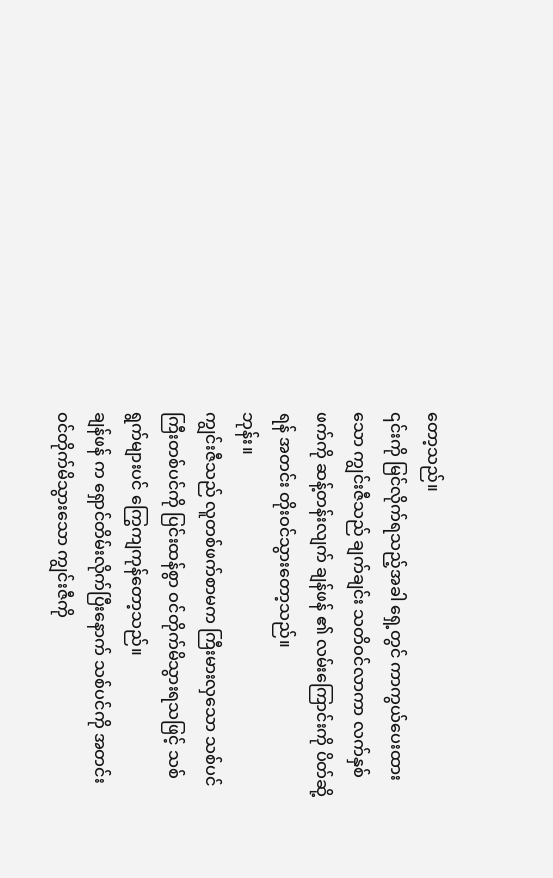တော့သည်။
၎င်းကို မြင်လိုက်ရသည့်အခါ ရှေ့တွင် ကာကွယ်ပေးထားသော ကျွင်းဇီသည် ချက်ချင်း သတိဝင်လာကာ လက်နှစ်ဖက်ကို ဆန့်တန်းလျက် ချန်ဖန် ၏ လမ်းကြောင်းကို ပိတ်ဆို့ရန် အတင်း တိုးဝင်သွားတော့သည်။
ဘုန်း။
ကျွင်းဇီသည် လူတစ်ဖက်စာမက ကြီးမားလှသော သစ်ပင်ကြီးတစ်ပင်ကို ပြင်းထန်စွာ ဝင်တိုက်မိသွားရသဖြင့် သစ်ရွက်များပင် ကြွေကျကုန်တော့သည်။
ချန်ဖန် က ရှောင်တိမ်းလိုက်ပြီးနောက် သစ်ပင်ကို အတင်းဝင်တိုက်မိသွားသော ကျွင်းဇီကို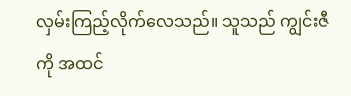လှမ်းကြည့်လိုက်လေသည်။ သူသည် ကျွင်းဇီကို အထင်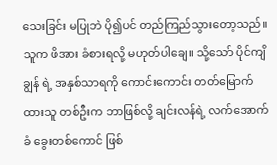သေးခြင်း မပြုဘဲ ပို၍ပင် တည်ကြည်သွားတော့သည်။
သူက ဖိအား ခံစားရလို့ မဟုတ်ပါချေ။ သို့သော် ပိုင်ကျိချွန် ရဲ့ အနှစ်သာရကို ကောင်းကောင်း တတ်မြောက်ထားသူ တစ်ဦးက ဘာဖြစ်လို့ ချင်းလန်ရဲ့ လက်အောက်ခံ ခွေးတစ်ကောင် ဖြစ်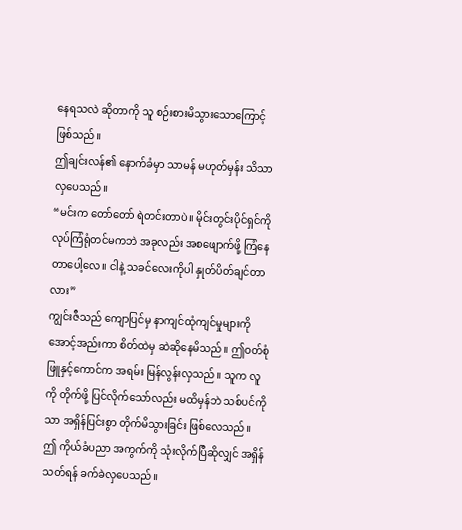နေရသလဲ ဆိုတာကို သူ စဉ်းစားမိသွားသောကြောင့် ဖြစ်သည်။
ဤချင်းလန်၏ နောက်ခံမှာ သာမန် မဟုတ်မှန်း သိသာလှပေသည်။
“မင်းက တော်တော် ရဲတင်းတာပဲ။ မိုင်းတွင်းပိုင်ရှင်ကို လုပ်ကြံရုံတင်မကဘဲ အခုလည်း အစဖျောက်ဖို့ ကြံနေတာပေါ့လေ။ ငါနဲ့ သခင်လေးကိုပါ နှုတ်ပိတ်ချင်တာလား”
ကျွင်းဇီသည် ကျောပြင်မှ နာကျင်ထုံကျင်မှုများကို အောင့်အည်းကာ စိတ်ထဲမှ ဆဲဆိုနေမိသည်။ ဤဝတ်စုံဖြူနှင့်ကောင်က အရမ်း မြန်လွန်းလှသည်။ သူက လူကို တိုက်ဖို့ ပြင်လိုက်သော်လည်း မထိမှန်ဘဲ သစ်ပင်ကိုသာ အရှိန်ပြင်းစွာ တိုက်မိသွားခြင်း ဖြစ်လေသည်။
ဤ ကိုယ်ခံပညာ အကွက်ကို သုံးလိုက်ပြီဆိုလျှင် အရှိန်သတ်ရန် ခက်ခဲလှပေသည်။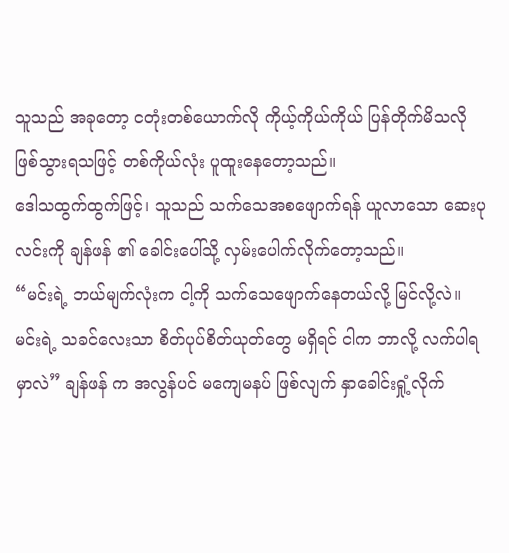သူသည် အခုတော့ ငတုံးတစ်ယောက်လို ကိုယ့်ကိုယ်ကိုယ် ပြန်တိုက်မိသလို ဖြစ်သွားရသဖြင့် တစ်ကိုယ်လုံး ပူထူးနေတော့သည်။
ဒေါသထွက်ထွက်ဖြင့်၊ သူသည် သက်သေအစဖျောက်ရန် ယူလာသော ဆေးပုလင်းကို ချန်ဖန် ၏ ခေါင်းပေါ်သို့ လှမ်းပေါက်လိုက်တော့သည်။
“မင်းရဲ့ ဘယ်မျက်လုံးက ငါ့ကို သက်သေဖျောက်နေတယ်လို့ မြင်လို့လဲ။ မင်းရဲ့ သခင်လေးသာ စိတ်ပုပ်စိတ်ယုတ်တွေ မရှိရင် ငါက ဘာလို့ လက်ပါရမှာလဲ” ချန်ဖန် က အလွန်ပင် မကျေမနပ် ဖြစ်လျက် နှာခေါင်းရှုံ့လိုက်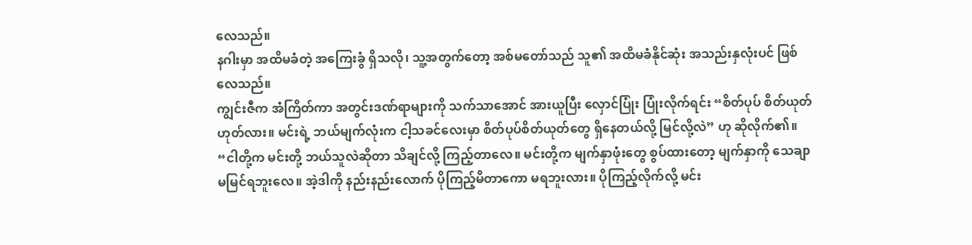လေသည်။
နဂါးမှာ အထိမခံတဲ့ အကြေးခွံ ရှိသလို၊ သူ့အတွက်တော့ အစ်မတော်သည် သူ၏ အထိမခံနိုင်ဆုံး အသည်းနှလုံးပင် ဖြစ်လေသည်။
ကျွင်းဇီက အံကြိတ်ကာ အတွင်းဒဏ်ရာများကို သက်သာအောင် အားယူပြီး လှောင်ပြုံး ပြုံးလိုက်ရင်း “စိတ်ပုပ် စိတ်ယုတ် ဟုတ်လား။ မင်းရဲ့ ဘယ်မျက်လုံးက ငါ့သခင်လေးမှာ စိတ်ပုပ်စိတ်ယုတ်တွေ ရှိနေတယ်လို့ မြင်လို့လဲ” ဟု ဆိုလိုက်၏။
“ငါတို့က မင်းတို့ ဘယ်သူလဲဆိုတာ သိချင်လို့ ကြည့်တာလေ။ မင်းတို့က မျက်နှာဖုံးတွေ စွပ်ထားတော့ မျက်နှာကို သေချာ မမြင်ရဘူးလေ။ အဲ့ဒါကို နည်းနည်းလောက် ပိုကြည့်မိတာကော မရဘူးလား။ ပိုကြည့်လိုက်လို့ မင်း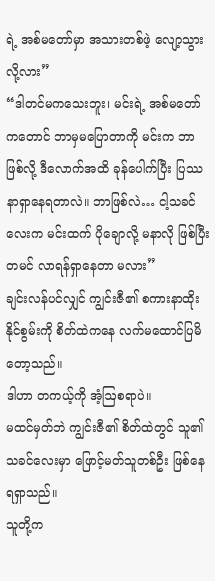ရဲ့ အစ်မတော်မှာ အသားတစ်ဖဲ့ လျော့သွားလို့လား”
“ဒါတင်မကသေးဘူး၊ မင်းရဲ့ အစ်မတော်ကတောင် ဘာမှမပြောတာကို မင်းက ဘာဖြစ်လို့ ဒီလောက်အထိ ခုန်ပေါက်ပြီး ပြဿနာရှာနေရတာလဲ။ ဘာဖြစ်လဲ… ငါ့သခင်လေးက မင်းထက် ပိုချောလို့ မနာလို ဖြစ်ပြီး တမင် လာရန်ရှာနေတာ မလား”
ချင်းလန်ပင်လျှင် ကျွင်းဇီ၏ စကားနာထိုးနိုင်စွမ်းကို စိတ်ထဲကနေ လက်မထောင်ပြမိတော့သည်။
ဒါဟာ တကယ့်ကို အံ့ဩစရာပဲ။
မထင်မှတ်ဘဲ ကျွင်းဇီ၏ စိတ်ထဲတွင် သူ၏သခင်လေးမှာ ဖြောင့်မတ်သူတစ်ဦး ဖြစ်နေရရှာသည်။
သူတို့က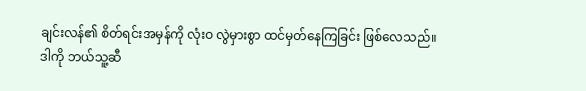ချင်းလန်၏ စိတ်ရင်းအမှန်ကို လုံးဝ လွဲမှားစွာ ထင်မှတ်နေကြခြင်း ဖြစ်လေသည်။
ဒါကို ဘယ်သူ့ဆီ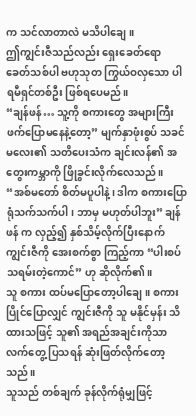က သင်လာတာလဲ မသိပါချေ။
ဤကျွင်းဇီသည်လည်း ရှေးခေတ်ရော ခေတ်သစ်ပါ ဗဟုသုတ ကြွယ်ဝလှသော ပါရမီရှင်တစ်ဦး ဖြစ်ရပေမည်။
“ချန်ဖန်… သူ့ကို စကားတွေ အများကြီး ဖက်ပြောမနေနဲ့တော့” မျက်နှာဖုံးစွပ် သခင်မလေး၏ သတိပေးသံက ချင်းလန်၏ အတွေးကမ္ဘာကို ဖြိုခွင်းလိုက်လေသည်။
“အစ်မတော် စိတ်မပူပါနဲ့၊ ဒါက စကားပြောရုံသက်သက်ပါ၊ ဘာမှ မဟုတ်ပါဘူး” ချန်ဖန် က လှည့်၍ နှစ်သိမ့်လိုက်ပြီးနောက် ကျွင်းဇီကို အေးစက်စွာ ကြည့်ကာ “ပါးစပ်သရမ်းတဲ့ကောင်” ဟု ဆိုလိုက်၏။
သူ စကား ထပ်မပြောတော့ပါချေ။ စကားပြိုင်ပြောလျှင် ကျွင်းဇီကို သူ မနိုင်မှန်း သိထားသဖြင့် သူ၏ အရည်အချင်းကိုသာ လက်တွေ့ ပြသရန် ဆုံးဖြတ်လိုက်တော့သည်။
သူသည် တစ်ချက် ခုန်လိုက်ရုံမျှဖြင့်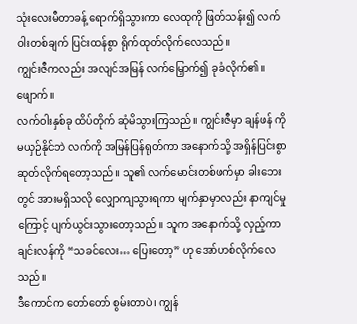သုံးလေးမီတာခန့် ရောက်ရှိသွားကာ လေထုကို ဖြတ်သန်း၍ လက်ဝါးတစ်ချက် ပြင်းထန်စွာ ရိုက်ထုတ်လိုက်လေသည်။
ကျွင်းဇီကလည်း အလျင်အမြန် လက်မြှောက်၍ ခုခံလိုက်၏။
ဖျောက်။
လက်ဝါးနှစ်ခု ထိပ်တိုက် ဆုံမိသွားကြသည်။ ကျွင်းဇီမှာ ချန်ဖန် ကို မယှဉ်နိုင်ဘဲ လက်ကို အမြန်ပြန်ရုတ်ကာ အနောက်သို့ အရှိန်ပြင်းစွာ ဆုတ်လိုက်ရတော့သည်။ သူ၏ လက်မောင်းတစ်ဖက်မှာ ခါးဘေးတွင် အားမရှိသလို လျှောကျသွားရကာ မျက်နှာမှာလည်း နာကျင်မှုကြောင့် ပျက်ယွင်းသွားတော့သည်။ သူက အနောက်သို့ လှည့်ကာ ချင်းလန်ကို “သခင်လေး… ပြေးတော့” ဟု အော်ဟစ်လိုက်လေသည်။
ဒီကောင်က တော်တော် စွမ်းတာပဲ၊ ကျွန်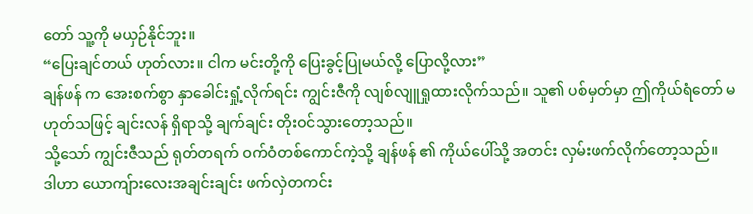တော် သူ့ကို မယှဉ်နိုင်ဘူး။
“ပြေးချင်တယ် ဟုတ်လား။ ငါက မင်းတို့ကို ပြေးခွင့်ပြုမယ်လို့ ပြောလို့လား”
ချန်ဖန် က အေးစက်စွာ နှာခေါင်းရှုံ့လိုက်ရင်း ကျွင်းဇီကို လျစ်လျူရှုထားလိုက်သည်။ သူ၏ ပစ်မှတ်မှာ ဤကိုယ်ရံတော် မဟုတ်သဖြင့် ချင်းလန် ရှိရာသို့ ချက်ချင်း တိုးဝင်သွားတော့သည်။
သို့သော် ကျွင်းဇီသည် ရုတ်တရက် ဝက်ဝံတစ်ကောင်ကဲ့သို့ ချန်ဖန် ၏ ကိုယ်ပေါ်သို့ အတင်း လှမ်းဖက်လိုက်တော့သည်။
ဒါဟာ ယောကျ်ားလေးအချင်းချင်း ဖက်လှဲတကင်း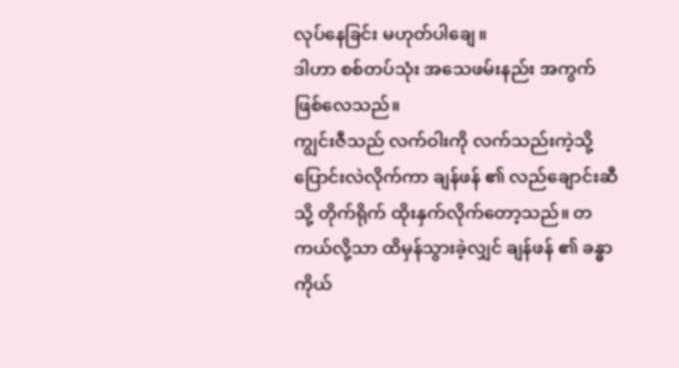လုပ်နေခြင်း မဟုတ်ပါချေ။
ဒါဟာ စစ်တပ်သုံး အသေဖမ်းနည်း အကွက် ဖြစ်လေသည်။
ကျွင်းဇီသည် လက်ဝါးကို လက်သည်းကဲ့သို့ ပြောင်းလဲလိုက်ကာ ချန်ဖန် ၏ လည်ချောင်းဆီသို့ တိုက်ရိုက် ထိုးနှက်လိုက်တော့သည်။ တကယ်လို့သာ ထိမှန်သွားခဲ့လျှင် ချန်ဖန် ၏ ခန္ဓာကိုယ်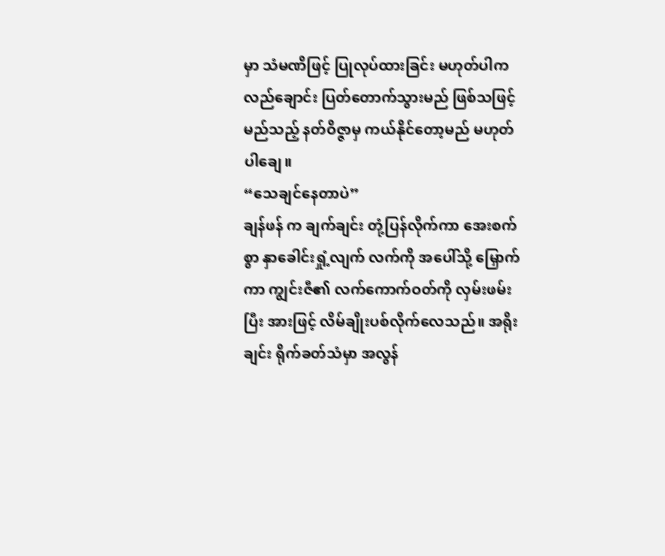မှာ သံမဏိဖြင့် ပြုလုပ်ထားခြင်း မဟုတ်ပါက လည်ချောင်း ပြတ်တောက်သွားမည် ဖြစ်သဖြင့် မည်သည့် နတ်ဝိဇ္ဇာမှ ကယ်နိုင်တော့မည် မဟုတ်ပါချေ။
“သေချင်နေတာပဲ”
ချန်ဖန် က ချက်ချင်း တုံ့ပြန်လိုက်ကာ အေးစက်စွာ နှာခေါင်းရှုံ့လျက် လက်ကို အပေါ်သို့ မြှောက်ကာ ကျွင်းဇီ၏ လက်ကောက်ဝတ်ကို လှမ်းဖမ်းပြီး အားဖြင့် လိမ်ချိုးပစ်လိုက်လေသည်။ အရိုးချင်း ရိုက်ခတ်သံမှာ အလွန်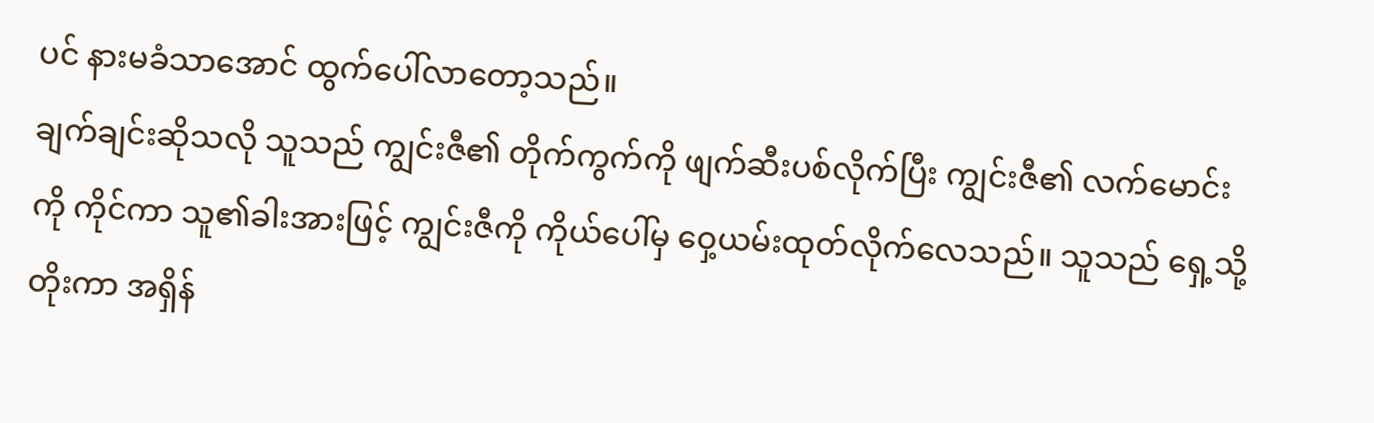ပင် နားမခံသာအောင် ထွက်ပေါ်လာတော့သည်။
ချက်ချင်းဆိုသလို သူသည် ကျွင်းဇီ၏ တိုက်ကွက်ကို ဖျက်ဆီးပစ်လိုက်ပြီး ကျွင်းဇီ၏ လက်မောင်းကို ကိုင်ကာ သူ၏ခါးအားဖြင့် ကျွင်းဇီကို ကိုယ်ပေါ်မှ ဝှေ့ယမ်းထုတ်လိုက်လေသည်။ သူသည် ရှေ့သို့ တိုးကာ အရှိန်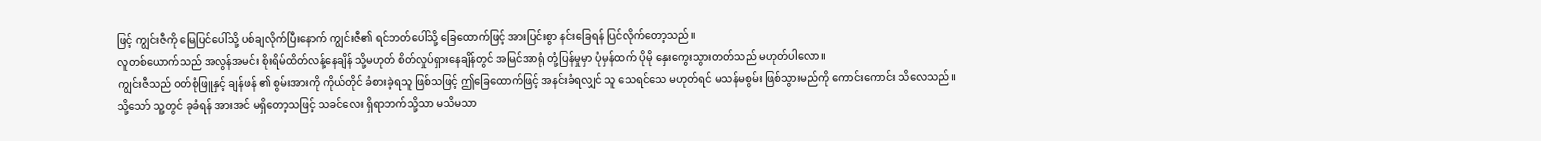ဖြင့် ကျွင်းဇီကို မြေပြင်ပေါ်သို့ ပစ်ချလိုက်ပြီးနောက် ကျွင်းဇီ၏ ရင်ဘတ်ပေါ်သို့ ခြေထောက်ဖြင့် အားပြင်းစွာ နင်းခြေရန် ပြင်လိုက်တော့သည်။
လူတစ်ယောက်သည် အလွန်အမင်း စိုးရိမ်ထိတ်လန့်နေချိန် သို့မဟုတ် စိတ်လှုပ်ရှားနေချိန်တွင် အမြင်အာရုံ တုံ့ပြန်မှုမှာ ပုံမှန်ထက် ပိုမို နှေးကွေးသွားတတ်သည် မဟုတ်ပါလော။
ကျွင်းဇီသည် ဝတ်စုံဖြူနှင့် ချန်ဖန် ၏ စွမ်းအားကို ကိုယ်တိုင် ခံစားခဲ့ရသူ ဖြစ်သဖြင့် ဤခြေထောက်ဖြင့် အနင်းခံရလျှင် သူ သေရင်သေ မဟုတ်ရင် မသန်မစွမ်း ဖြစ်သွားမည်ကို ကောင်းကောင်း သိလေသည်။
သို့သော် သူ့တွင် ခုခံရန် အားအင် မရှိတော့သဖြင့် သခင်လေး ရှိရာဘက်သို့သာ မသိမသာ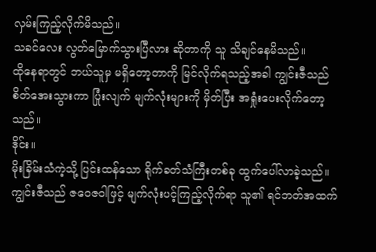လှမ်းကြည့်လိုက်မိသည်။
သခင်လေး လွတ်မြောက်သွားပြီလား ဆိုတာကို သူ သိချင်နေမိသည်။
ထိုနေရာတွင် ဘယ်သူမှ မရှိတော့တာကို မြင်လိုက်ရသည့်အခါ ကျွင်းဇီသည် စိတ်အေးသွားကာ ပြုံးလျက် မျက်လုံးများကို မှိတ်ပြီး အရှုံးပေးလိုက်တော့သည်။
ဒိုင်း။
မိုးခြိမ်းသံကဲ့သို့ ပြင်းထန်သော ရိုက်ခတ်သံကြီးတစ်ခု ထွက်ပေါ်လာခဲ့သည်။
ကျွင်းဇီသည် ဇဝေဇဝါဖြင့် မျက်လုံးပင့်ကြည့်လိုက်ရာ သူ၏ ရင်ဘတ်အထက်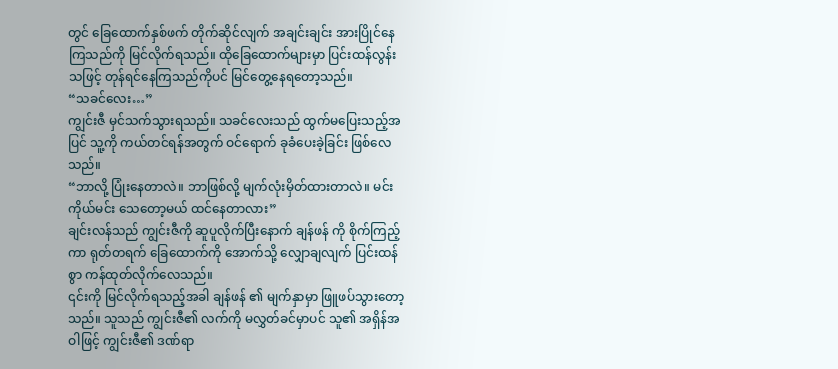တွင် ခြေထောက်နှစ်ဖက် တိုက်ဆိုင်လျက် အချင်းချင်း အားပြိုင်နေကြသည်ကို မြင်လိုက်ရသည်။ ထိုခြေထောက်များမှာ ပြင်းထန်လွန်းသဖြင့် တုန်ရင်နေကြသည်ကိုပင် မြင်တွေ့နေရတော့သည်။
“သခင်လေး…”
ကျွင်းဇီ မှင်သက်သွားရသည်။ သခင်လေးသည် ထွက်မပြေးသည့်အပြင် သူ့ကို ကယ်တင်ရန်အတွက် ဝင်ရောက် ခုခံပေးခဲ့ခြင်း ဖြစ်လေသည်။
“ဘာလို့ ပြုံးနေတာလဲ။ ဘာဖြစ်လို့ မျက်လုံးမှိတ်ထားတာလဲ။ မင်းကိုယ်မင်း သေတော့မယ် ထင်နေတာလား”
ချင်းလန်သည် ကျွင်းဇီကို ဆူပူလိုက်ပြီးနောက် ချန်ဖန် ကို စိုက်ကြည့်ကာ ရုတ်တရက် ခြေထောက်ကို အောက်သို့ လျှောချလျက် ပြင်းထန်စွာ ကန်ထုတ်လိုက်လေသည်။
၎င်းကို မြင်လိုက်ရသည့်အခါ ချန်ဖန် ၏ မျက်နှာမှာ ဖြူဖပ်သွားတော့သည်။ သူသည် ကျွင်းဇီ၏ လက်ကို မလွှတ်ခင်မှာပင် သူ၏ အရှိန်အဝါဖြင့် ကျွင်းဇီ၏ ဒဏ်ရာ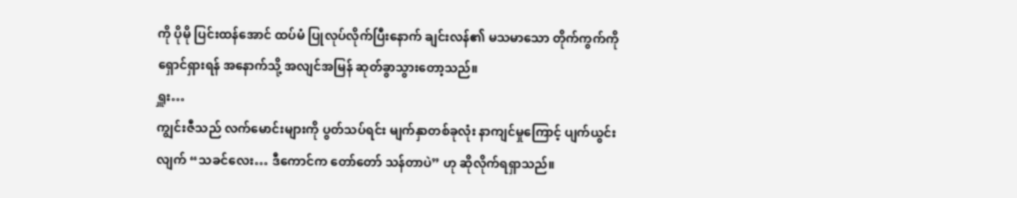ကို ပိုမို ပြင်းထန်အောင် ထပ်မံ ပြုလုပ်လိုက်ပြီးနောက် ချင်းလန်၏ မသမာသော တိုက်ကွက်ကို ရှောင်ရှားရန် အနောက်သို့ အလျင်အမြန် ဆုတ်ခွာသွားတော့သည်။
ရှူး…
ကျွင်းဇီသည် လက်မောင်းများကို ပွတ်သပ်ရင်း မျက်နှာတစ်ခုလုံး နာကျင်မှုကြောင့် ပျက်ယွင်းလျက် “သခင်လေး… ဒီကောင်က တော်တော် သန်တာပဲ” ဟု ဆိုလိုက်ရရှာသည်။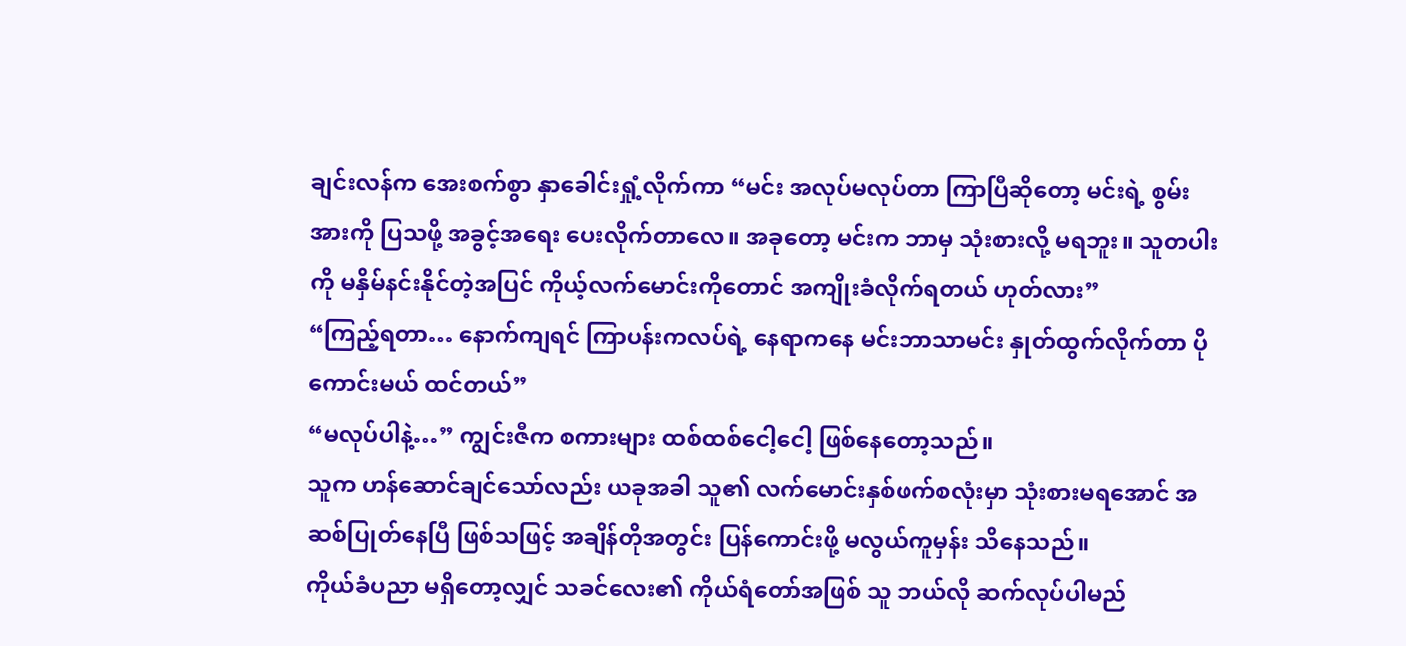ချင်းလန်က အေးစက်စွာ နှာခေါင်းရှုံ့လိုက်ကာ “မင်း အလုပ်မလုပ်တာ ကြာပြီဆိုတော့ မင်းရဲ့ စွမ်းအားကို ပြသဖို့ အခွင့်အရေး ပေးလိုက်တာလေ။ အခုတော့ မင်းက ဘာမှ သုံးစားလို့ မရဘူး။ သူတပါးကို မနှိမ်နင်းနိုင်တဲ့အပြင် ကိုယ့်လက်မောင်းကိုတောင် အကျိုးခံလိုက်ရတယ် ဟုတ်လား”
“ကြည့်ရတာ… နောက်ကျရင် ကြာပန်းကလပ်ရဲ့ နေရာကနေ မင်းဘာသာမင်း နှုတ်ထွက်လိုက်တာ ပိုကောင်းမယ် ထင်တယ်”
“မလုပ်ပါနဲ့…” ကျွင်းဇီက စကားများ ထစ်ထစ်ငေါ့ငေါ့ ဖြစ်နေတော့သည်။
သူက ဟန်ဆောင်ချင်သော်လည်း ယခုအခါ သူ၏ လက်မောင်းနှစ်ဖက်စလုံးမှာ သုံးစားမရအောင် အဆစ်ပြုတ်နေပြီ ဖြစ်သဖြင့် အချိန်တိုအတွင်း ပြန်ကောင်းဖို့ မလွယ်ကူမှန်း သိနေသည်။
ကိုယ်ခံပညာ မရှိတော့လျှင် သခင်လေး၏ ကိုယ်ရံတော်အဖြစ် သူ ဘယ်လို ဆက်လုပ်ပါမည်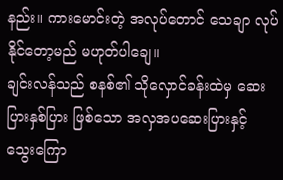နည်း။ ကားမောင်းတဲ့ အလုပ်တောင် သေချာ လုပ်နိုင်တော့မည် မဟုတ်ပါချေ။
ချင်းလန်သည် စနစ်၏ သိုလှောင်ခန်းထဲမှ ဆေးပြားနှစ်ပြား ဖြစ်သော အလှအပဆေးပြားနှင့် သွေးကြော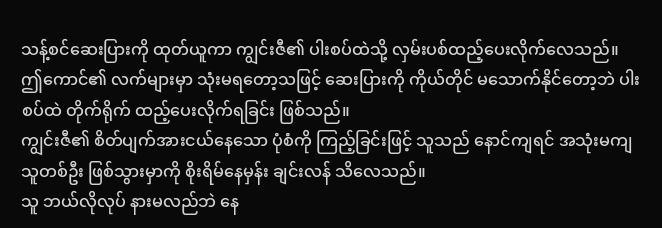သန့်စင်ဆေးပြားကို ထုတ်ယူကာ ကျွင်းဇီ၏ ပါးစပ်ထဲသို့ လှမ်းပစ်ထည့်ပေးလိုက်လေသည်။
ဤကောင်၏ လက်များမှာ သုံးမရတော့သဖြင့် ဆေးပြားကို ကိုယ်တိုင် မသောက်နိုင်တော့ဘဲ ပါးစပ်ထဲ တိုက်ရိုက် ထည့်ပေးလိုက်ရခြင်း ဖြစ်သည်။
ကျွင်းဇီ၏ စိတ်ပျက်အားငယ်နေသော ပုံစံကို ကြည့်ခြင်းဖြင့် သူသည် နောင်ကျရင် အသုံးမကျသူတစ်ဦး ဖြစ်သွားမှာကို စိုးရိမ်နေမှန်း ချင်းလန် သိလေသည်။
သူ ဘယ်လိုလုပ် နားမလည်ဘဲ နေ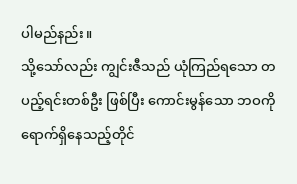ပါမည်နည်း။
သို့သော်လည်း ကျွင်းဇီသည် ယုံကြည်ရသော တပည့်ရင်းတစ်ဦး ဖြစ်ပြီး ကောင်းမွန်သော ဘဝကို ရောက်ရှိနေသည့်တိုင်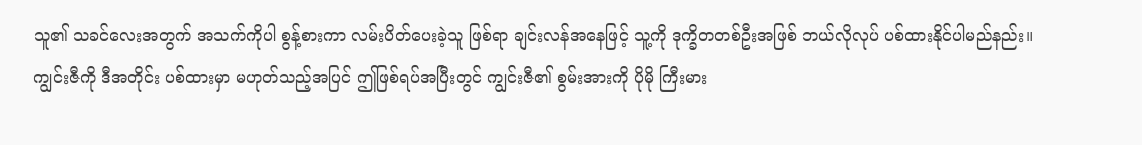သူ၏ သခင်လေးအတွက် အသက်ကိုပါ စွန့်စားကာ လမ်းပိတ်ပေးခဲ့သူ ဖြစ်ရာ ချင်းလန်အနေဖြင့် သူ့ကို ဒုက္ခိတတစ်ဦးအဖြစ် ဘယ်လိုလုပ် ပစ်ထားနိုင်ပါမည်နည်း။
ကျွင်းဇီကို ဒီအတိုင်း ပစ်ထားမှာ မဟုတ်သည့်အပြင် ဤဖြစ်ရပ်အပြီးတွင် ကျွင်းဇီ၏ စွမ်းအားကို ပိုမို ကြီးမား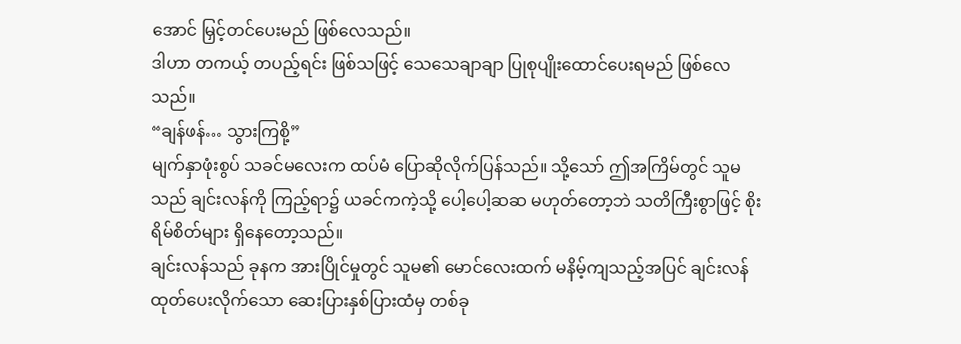အောင် မြှင့်တင်ပေးမည် ဖြစ်လေသည်။
ဒါဟာ တကယ့် တပည့်ရင်း ဖြစ်သဖြင့် သေသေချာချာ ပြုစုပျိုးထောင်ပေးရမည် ဖြစ်လေသည်။
“ချန်ဖန်… သွားကြစို့”
မျက်နှာဖုံးစွပ် သခင်မလေးက ထပ်မံ ပြောဆိုလိုက်ပြန်သည်။ သို့သော် ဤအကြိမ်တွင် သူမသည် ချင်းလန်ကို ကြည့်ရာ၌ ယခင်ကကဲ့သို့ ပေါ့ပေါ့ဆဆ မဟုတ်တော့ဘဲ သတိကြီးစွာဖြင့် စိုးရိမ်စိတ်များ ရှိနေတော့သည်။
ချင်းလန်သည် ခုနက အားပြိုင်မှုတွင် သူမ၏ မောင်လေးထက် မနိမ့်ကျသည့်အပြင် ချင်းလန် ထုတ်ပေးလိုက်သော ဆေးပြားနှစ်ပြားထံမှ တစ်ခု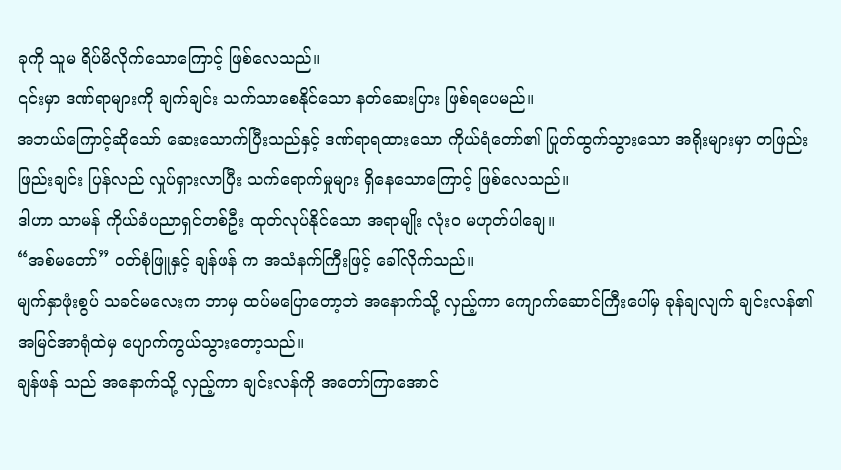ခုကို သူမ ရိပ်မိလိုက်သောကြောင့် ဖြစ်လေသည်။
၎င်းမှာ ဒဏ်ရာများကို ချက်ချင်း သက်သာစေနိုင်သော နတ်ဆေးပြား ဖြစ်ရပေမည်။
အဘယ်ကြောင့်ဆိုသော် ဆေးသောက်ပြီးသည်နှင့် ဒဏ်ရာရထားသော ကိုယ်ရံတော်၏ ပြုတ်ထွက်သွားသော အရိုးများမှာ တဖြည်းဖြည်းချင်း ပြန်လည် လှုပ်ရှားလာပြီး သက်ရောက်မှုများ ရှိနေသောကြောင့် ဖြစ်လေသည်။
ဒါဟာ သာမန် ကိုယ်ခံပညာရှင်တစ်ဦး ထုတ်လုပ်နိုင်သော အရာမျိုး လုံးဝ မဟုတ်ပါချေ။
“အစ်မတော်” ဝတ်စုံဖြူနှင့် ချန်ဖန် က အသံနက်ကြီးဖြင့် ခေါ်လိုက်သည်။
မျက်နှာဖုံးစွပ် သခင်မလေးက ဘာမှ ထပ်မပြောတော့ဘဲ အနောက်သို့ လှည့်ကာ ကျောက်ဆောင်ကြီးပေါ်မှ ခုန်ချလျက် ချင်းလန်၏ အမြင်အာရုံထဲမှ ပျောက်ကွယ်သွားတော့သည်။
ချန်ဖန် သည် အနောက်သို့ လှည့်ကာ ချင်းလန်ကို အတော်ကြာအောင်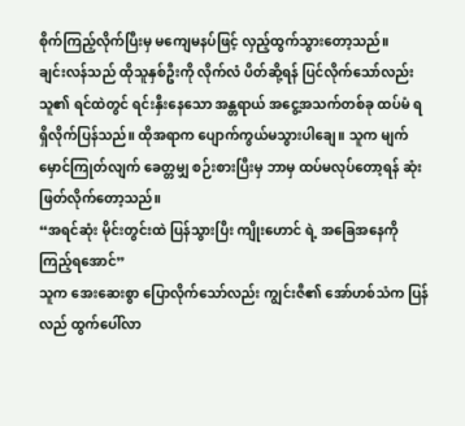စိုက်ကြည့်လိုက်ပြီးမှ မကျေမနပ်ဖြင့် လှည့်ထွက်သွားတော့သည်။
ချင်းလန်သည် ထိုသူနှစ်ဦးကို လိုက်လံ ပိတ်ဆို့ရန် ပြင်လိုက်သော်လည်း သူ၏ ရင်ထဲတွင် ရင်းနှီးနေသော အန္တရာယ် အငွေ့အသက်တစ်ခု ထပ်မံ ရရှိလိုက်ပြန်သည်။ ထိုအရာက ပျောက်ကွယ်မသွားပါချေ။ သူက မျက်မှောင်ကြုတ်လျက် ခေတ္တမျှ စဉ်းစားပြီးမှ ဘာမှ ထပ်မလုပ်တော့ရန် ဆုံးဖြတ်လိုက်တော့သည်။
“အရင်ဆုံး မိုင်းတွင်းထဲ ပြန်သွားပြီး ကျိုးဟောင် ရဲ့ အခြေအနေကို ကြည့်ရအောင်”
သူက အေးဆေးစွာ ပြောလိုက်သော်လည်း ကျွင်းဇီ၏ အော်ဟစ်သံက ပြန်လည် ထွက်ပေါ်လာ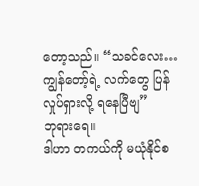တော့သည်။ “သခင်လေး… ကျွန်တော့်ရဲ့ လက်တွေ ပြန်လှုပ်ရှားလို့ ရနေပြီဗျ”
ဘုရားရေ။
ဒါဟာ တကယ်ကို မယုံနိုင်စ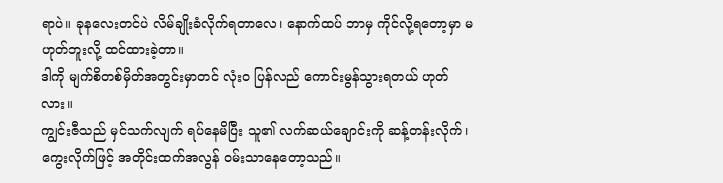ရာပဲ။ ခုနလေးတင်ပဲ လိမ်ချိုးခံလိုက်ရတာလေ၊ နောက်ထပ် ဘာမှ ကိုင်လို့ရတော့မှာ မဟုတ်ဘူးလို့ ထင်ထားခဲ့တာ။
ဒါကို မျက်စိတစ်မှိတ်အတွင်းမှာတင် လုံးဝ ပြန်လည် ကောင်းမွန်သွားရတယ် ဟုတ်လား။
ကျွင်းဇီသည် မှင်သက်လျက် ရပ်နေမိပြီး သူ၏ လက်ဆယ်ချောင်းကို ဆန့်တန်းလိုက်၊ ကွေးလိုက်ဖြင့် အတိုင်းထက်အလွန် ဝမ်းသာနေတော့သည်။